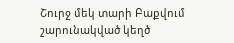Շուրջ մեկ տարի Բաքվում շարունակված կեղծ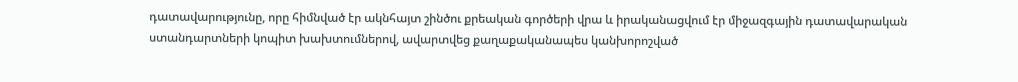դատավարությունը, որը հիմնված էր ակնհայտ շինծու քրեական գործերի վրա և իրականացվում էր միջազգային դատավարական ստանդարտների կոպիտ խախտումներով, ավարտվեց քաղաքականապես կանխորոշված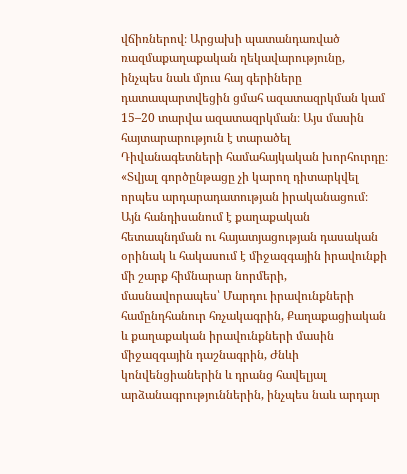վճիռներով։ Արցախի պատանդառված ռազմաքաղաքական ղեկավարությունը, ինչպես նաև մյուս հայ գերիները դատապարտվեցին ցմահ ազատազրկման կամ 15–20 տարվա ազատազրկման։ Այս մասին հայտարարություն է տարածել Դիվանագետների համահայկական խորհուրդը։
«Տվյալ գործընթացը չի կարող դիտարկվել որպես արդարադատության իրականացում։ Այն հանդիսանում է քաղաքական հետապնդման ու հայատյացության դասական օրինակ և հակասում է միջազգային իրավունքի մի շարք հիմնարար նորմերի, մասնավորապես՝ Մարդու իրավունքների համընդհանուր հռչակագրին, Քաղաքացիական և քաղաքական իրավունքների մասին միջազգային դաշնագրին, Ժնևի կոնվենցիաներին և դրանց հավելյալ արձանագրություններին, ինչպես նաև արդար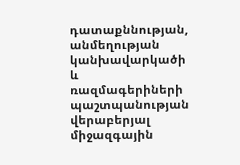դատաքննության, անմեղության կանխավարկածի և ռազմագերիների պաշտպանության վերաբերյալ միջազգային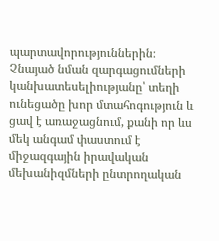պարտավորություններին։
Չնայած նման զարգացումների կանխատեսելիությանը՝ տեղի ունեցածը խոր մտահոգություն և ցավ է առաջացնում, քանի որ ևս մեկ անգամ փաստում է միջազգային իրավական մեխանիզմների ընտրողական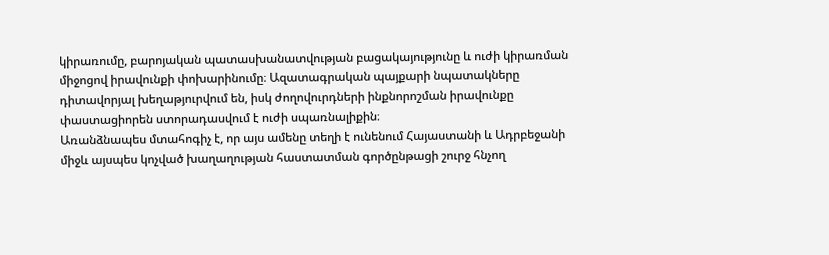կիրառումը, բարոյական պատասխանատվության բացակայությունը և ուժի կիրառման միջոցով իրավունքի փոխարինումը։ Ազատագրական պայքարի նպատակները դիտավորյալ խեղաթյուրվում են, իսկ ժողովուրդների ինքնորոշման իրավունքը փաստացիորեն ստորադասվում է ուժի սպառնալիքին։
Առանձնապես մտահոգիչ է, որ այս ամենը տեղի է ունենում Հայաստանի և Ադրբեջանի միջև այսպես կոչված խաղաղության հաստատման գործընթացի շուրջ հնչող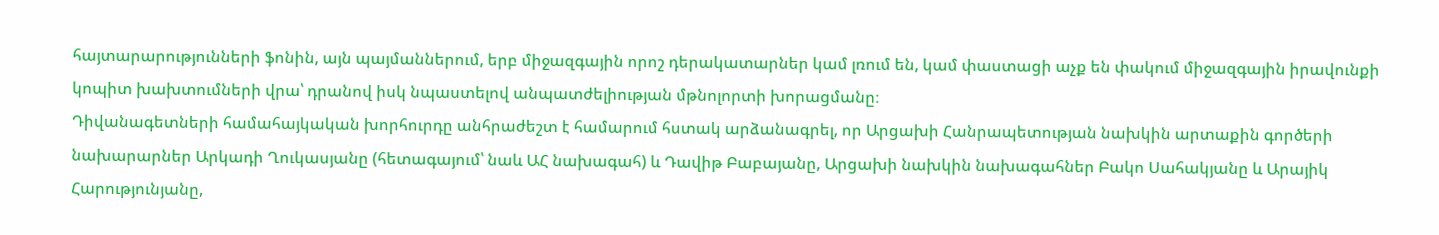հայտարարությունների ֆոնին, այն պայմաններում, երբ միջազգային որոշ դերակատարներ կամ լռում են, կամ փաստացի աչք են փակում միջազգային իրավունքի կոպիտ խախտումների վրա՝ դրանով իսկ նպաստելով անպատժելիության մթնոլորտի խորացմանը։
Դիվանագետների համահայկական խորհուրդը անհրաժեշտ է համարում հստակ արձանագրել, որ Արցախի Հանրապետության նախկին արտաքին գործերի նախարարներ Արկադի Ղուկասյանը (հետագայում՝ նաև ԱՀ նախագահ) և Դավիթ Բաբայանը, Արցախի նախկին նախագահներ Բակո Սահակյանը և Արայիկ Հարությունյանը,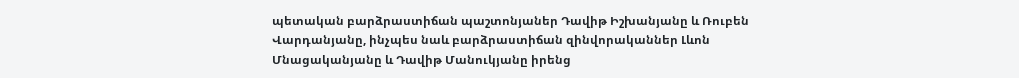պետական բարձրաստիճան պաշտոնյաներ Դավիթ Իշխանյանը և Ռուբեն Վարդանյանը, ինչպես նաև բարձրաստիճան զինվորականներ Լևոն Մնացականյանը և Դավիթ Մանուկյանը իրենց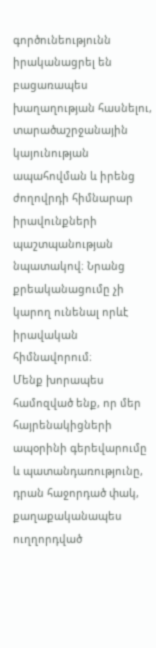գործունեությունն իրականացրել են բացառապես խաղաղության հասնելու, տարածաշրջանային կայունության ապահովման և իրենց ժողովրդի հիմնարար իրավունքների պաշտպանության նպատակով։ Նրանց քրեականացումը չի կարող ունենալ որևէ իրավական հիմնավորում։
Մենք խորապես համոզված ենք, որ մեր հայրենակիցների ապօրինի գերեվարումը և պատանդառությունը, դրան հաջորդած փակ, քաղաքականապես ուղղորդված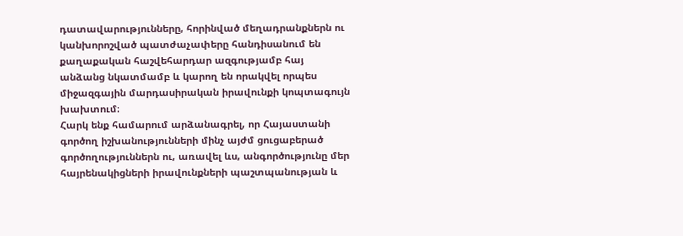դատավարությունները, հորինված մեղադրանքներն ու կանխորոշված պատժաչափերը հանդիսանում են քաղաքական հաշվեհարդար ազգությամբ հայ անձանց նկատմամբ և կարող են որակվել որպես միջազգային մարդասիրական իրավունքի կոպտագույն խախտում։
Հարկ ենք համարում արձանագրել, որ Հայաստանի գործող իշխանությունների մինչ այժմ ցուցաբերած գործողություններն ու, առավել ևս, անգործությունը մեր հայրենակիցների իրավունքների պաշտպանության և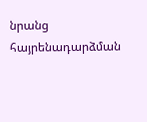նրանց հայրենադարձման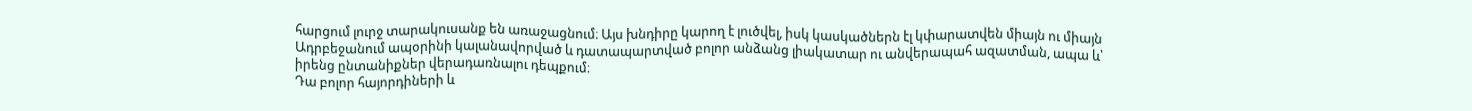հարցում լուրջ տարակուսանք են առաջացնում։ Այս խնդիրը կարող է լուծվել, իսկ կասկածներն էլ կփարատվեն միայն ու միայն Ադրբեջանում ապօրինի կալանավորված և դատապարտված բոլոր անձանց լիակատար ու անվերապահ ազատման, ապա և՝ իրենց ընտանիքներ վերադառնալու դեպքում։
Դա բոլոր հայորդիների և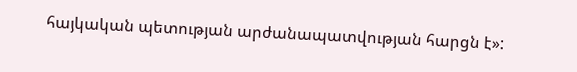հայկական պետության արժանապատվության հարցն է»: